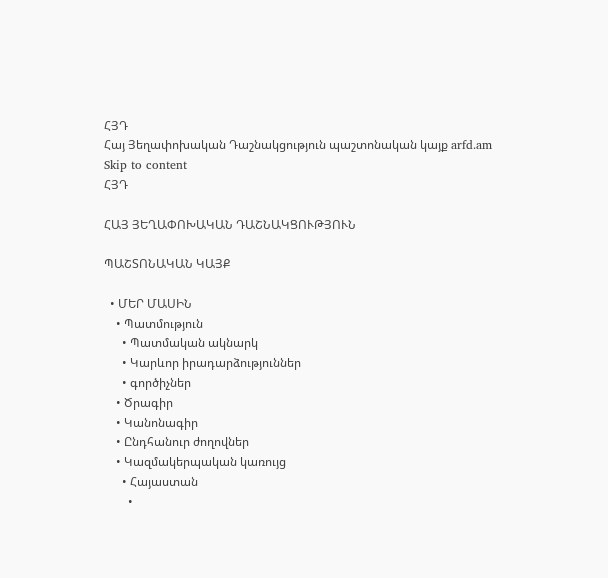ՀՅԴ
Հայ Յեղափոխական Դաշնակցություն պաշտոնական կայք arfd.am
Skip to content
ՀՅԴ

ՀԱՅ ՅԵՂԱՓՈԽԱԿԱՆ ԴԱՇՆԱԿՑՈՒԹՅՈՒՆ

ՊԱՇՏՈՆԱԿԱՆ ԿԱՅՔ

  • ՄԵՐ ՄԱՍԻՆ
    • Պատմություն
      • Պատմական ակնարկ
      • Կարևոր իրադարձություններ
      • գործիչներ
    • Ծրագիր
    • Կանոնագիր
    • Ընդհանուր ժողովներ
    • Կազմակերպական կառույց
      • Հայաստան
        •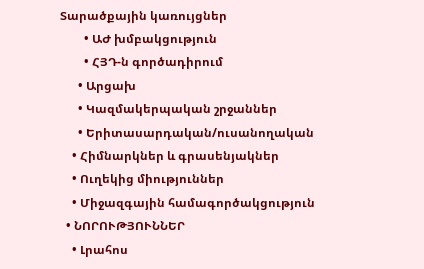Տարածքային կառույցներ
        • ԱԺ խմբակցություն
        • ՀՅԴ-ն գործադիրում
      • Արցախ
      • Կազմակերպական շրջաններ
      • Երիտասարդական/ուսանողական
    • Հիմնարկներ և գրասենյակներ
    • Ուղեկից միություններ
    • Միջազգային համագործակցություն
  • ՆՈՐՈՒԹՅՈՒՆՆԵՐ
    • Լրահոս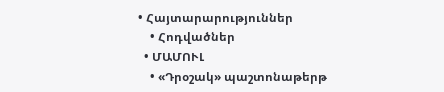• Հայտարարություններ
    • Հոդվածներ
  • ՄԱՄՈՒԼ
    • «Դրօշակ» պաշտոնաթերթ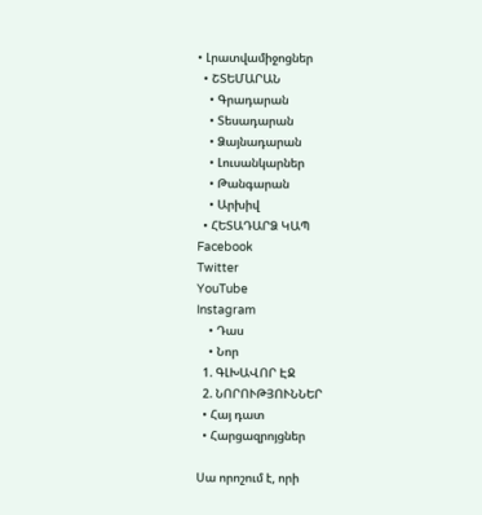• Լրատվամիջոցներ
  • ՇՏԵՄԱՐԱՆ
    • Գրադարան
    • Տեսադարան
    • Ձայնադարան
    • Լուսանկարներ
    • Թանգարան
    • Արխիվ
  • ՀԵՏԱԴԱՐՁ ԿԱՊ
Facebook
Twitter
YouTube
Instagram
    • Դաս
    • Նոր
  1. ԳԼԽԱՎՈՐ ԷՋ
  2. ՆՈՐՈՒԹՅՈՒՆՆԵՐ
  • Հայ դատ
  • Հարցազրոյցներ

Սա որոշում է, որի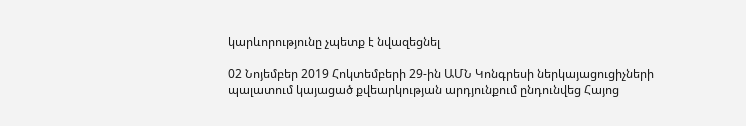կարևորությունը չպետք է նվազեցնել

02 Նոյեմբեր 2019 Հոկտեմբերի 29-ին ԱՄՆ Կոնգրեսի ներկայացուցիչների պալատում կայացած քվեարկության արդյունքում ընդունվեց Հայոց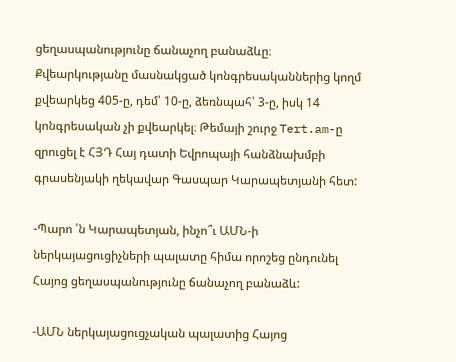ցեղասպանությունը ճանաչող բանաձևը։ Քվեարկությանը մասնակցած կոնգրեսականներից կողմ քվեարկեց 405-ը, դեմ՝ 10-ը, ձեռնպահ՝ 3-ը, իսկ 14 կոնգրեսական չի քվեարկել։ Թեմայի շուրջ Tert.am-ը զրուցել է ՀՅԴ Հայ դատի Եվրոպայի հանձնախմբի գրասենյակի ղեկավար Գասպար Կարապետյանի հետ:

-Պարո ՛ն Կարապետյան, ինչո՞ւ ԱՄՆ-ի ներկայացուցիչների պալատը հիմա որոշեց ընդունել Հայոց ցեղասպանությունը ճանաչող բանաձև:

-ԱՄՆ ներկայացուցչական պալատից Հայոց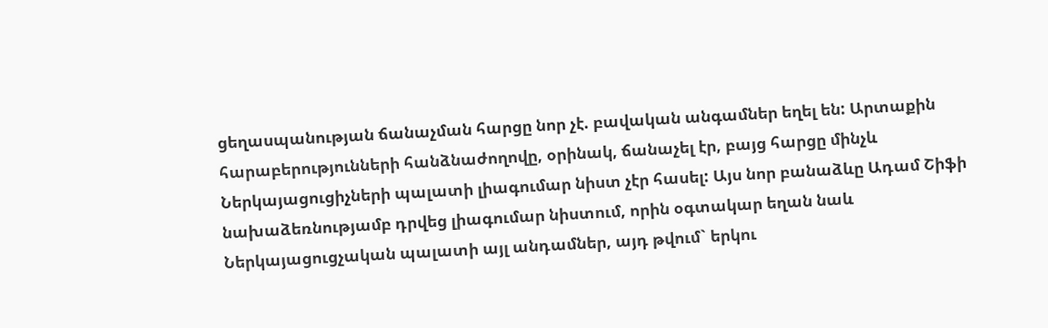ցեղասպանության ճանաչման հարցը նոր չէ. բավական անգամներ եղել են: Արտաքին հարաբերությունների հանձնաժողովը, օրինակ, ճանաչել էր, բայց հարցը մինչև Ներկայացուցիչների պալատի լիագումար նիստ չէր հասել: Այս նոր բանաձևը Ադամ Շիֆի նախաձեռնությամբ դրվեց լիագումար նիստում, որին օգտակար եղան նաև Ներկայացուցչական պալատի այլ անդամներ, այդ թվում` երկու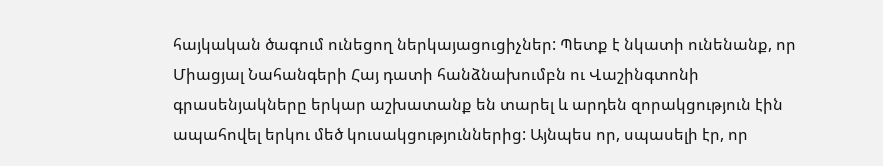հայկական ծագում ունեցող ներկայացուցիչներ: Պետք է նկատի ունենանք, որ Միացյալ Նահանգերի Հայ դատի հանձնախումբն ու Վաշինգտոնի գրասենյակները երկար աշխատանք են տարել և արդեն զորակցություն էին ապահովել երկու մեծ կուսակցություններից: Այնպես որ, սպասելի էր, որ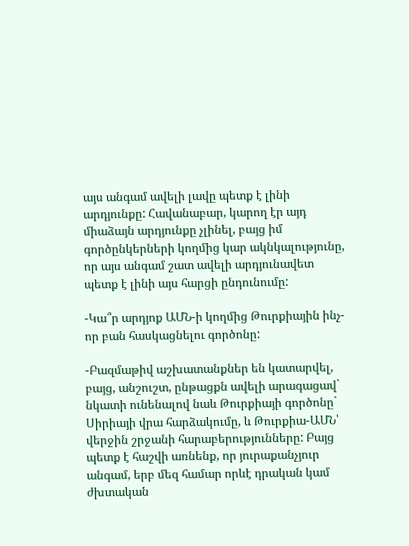այս անգամ ավելի լավը պետք է լինի արդյունքը: Հավանաբար, կարող էր այդ միաձայն արդյունքը չլինել, բայց իմ գործընկերների կողմից կար ակնկալությունը, որ այս անգամ շատ ավելի արդյունավետ պետք է լինի այս հարցի ընդունումը:

-Կա՞ր արդյոք ԱՄՆ-ի կողմից Թուրքիային ինչ-որ բան հասկացնելու գործոնը:

-Բազմաթիվ աշխատանքներ են կատարվել, բայց, անշուշտ, ընթացքն ավելի արագացավ` նկատի ունենալով նաև Թուրքիայի գործոնը` Սիրիայի վրա հարձակումը, և Թուրքիա-ԱՄՆ՝ վերջին շրջանի հարաբերությունները: Բայց պետք է հաշվի առնենք, որ յուրաքանչյուր անգամ, երբ մեզ համար որևէ դրական կամ ժխտական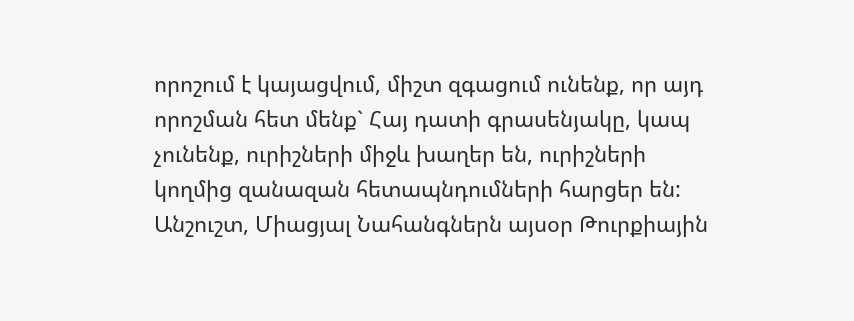որոշում է կայացվում, միշտ զգացում ունենք, որ այդ որոշման հետ մենք` Հայ դատի գրասենյակը, կապ չունենք, ուրիշների միջև խաղեր են, ուրիշների կողմից զանազան հետապնդումների հարցեր են: Անշուշտ, Միացյալ Նահանգներն այսօր Թուրքիային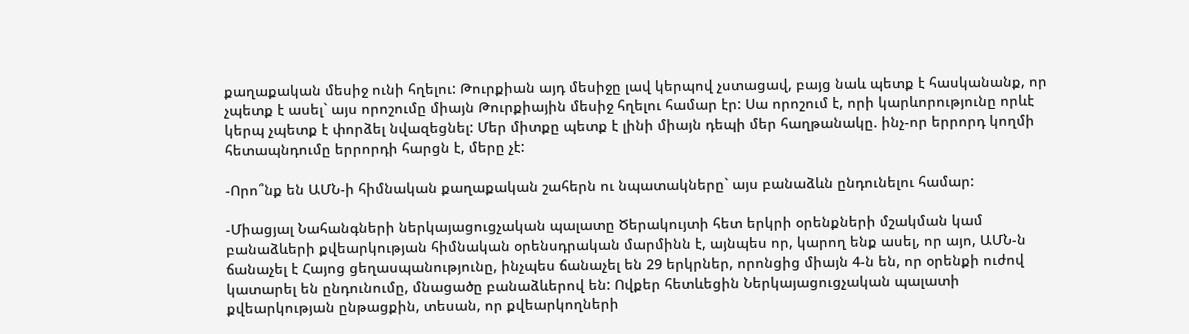քաղաքական մեսիջ ունի հղելու: Թուրքիան այդ մեսիջը լավ կերպով չստացավ, բայց նաև պետք է հասկանանք, որ չպետք է ասել` այս որոշումը միայն Թուրքիային մեսիջ հղելու համար էր: Սա որոշում է, որի կարևորությունը որևէ կերպ չպետք է փորձել նվազեցնել: Մեր միտքը պետք է լինի միայն դեպի մեր հաղթանակը. ինչ-որ երրորդ կողմի հետապնդումը երրորդի հարցն է, մերը չէ:

-Որո՞նք են ԱՄՆ-ի հիմնական քաղաքական շահերն ու նպատակները` այս բանաձևն ընդունելու համար:

-Միացյալ Նահանգների ներկայացուցչական պալատը Ծերակույտի հետ երկրի օրենքների մշակման կամ բանաձևերի քվեարկության հիմնական օրենսդրական մարմինն է, այնպես որ, կարող ենք ասել, որ այո, ԱՄՆ-ն ճանաչել է Հայոց ցեղասպանությունը, ինչպես ճանաչել են 29 երկրներ, որոնցից միայն 4-ն են, որ օրենքի ուժով կատարել են ընդունումը, մնացածը բանաձևերով են: Ովքեր հետևեցին Ներկայացուցչական պալատի քվեարկության ընթացքին, տեսան, որ քվեարկողների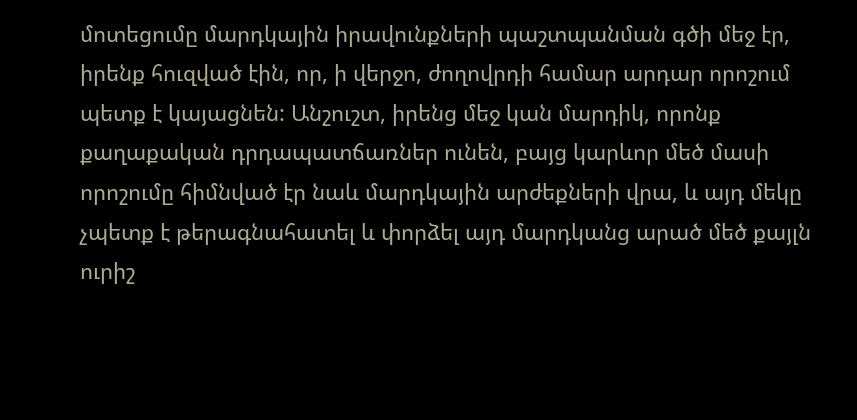մոտեցումը մարդկային իրավունքների պաշտպանման գծի մեջ էր, իրենք հուզված էին, որ, ի վերջո, ժողովրդի համար արդար որոշում պետք է կայացնեն: Անշուշտ, իրենց մեջ կան մարդիկ, որոնք քաղաքական դրդապատճառներ ունեն, բայց կարևոր մեծ մասի որոշումը հիմնված էր նաև մարդկային արժեքների վրա, և այդ մեկը չպետք է թերագնահատել և փորձել այդ մարդկանց արած մեծ քայլն ուրիշ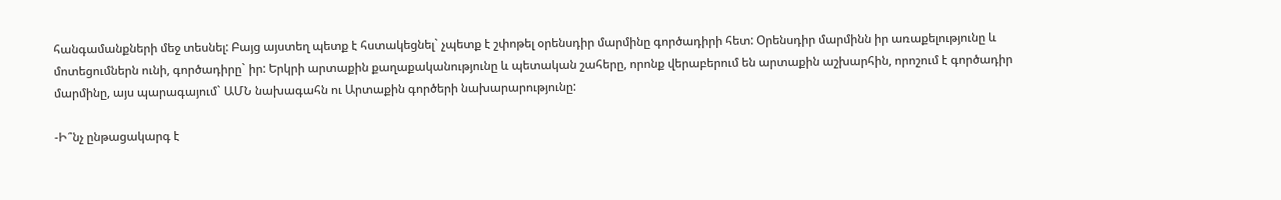հանգամանքների մեջ տեսնել: Բայց այստեղ պետք է հստակեցնել` չպետք է շփոթել օրենսդիր մարմինը գործադիրի հետ: Օրենսդիր մարմինն իր առաքելությունը և մոտեցումներն ունի, գործադիրը` իր: Երկրի արտաքին քաղաքականությունը և պետական շահերը, որոնք վերաբերում են արտաքին աշխարհին, որոշում է գործադիր մարմինը, այս պարագայում` ԱՄՆ նախագահն ու Արտաքին գործերի նախարարությունը:

-Ի՞նչ ընթացակարգ է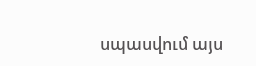սպասվում այս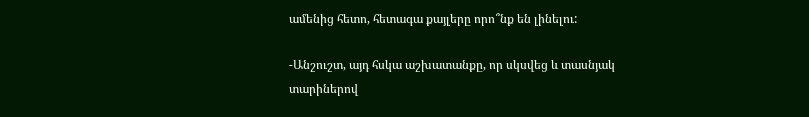ամենից հետո, հետագա քայլերը որո՞նք են լինելու:

-Անշուշտ, այդ հսկա աշխատանքը, որ սկսվեց և տասնյակ տարիներով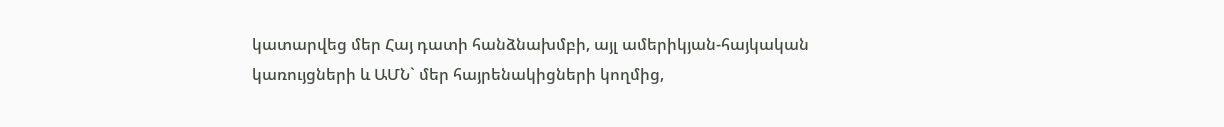կատարվեց մեր Հայ դատի հանձնախմբի, այլ ամերիկյան-հայկական կառույցների և ԱՄՆ` մեր հայրենակիցների կողմից,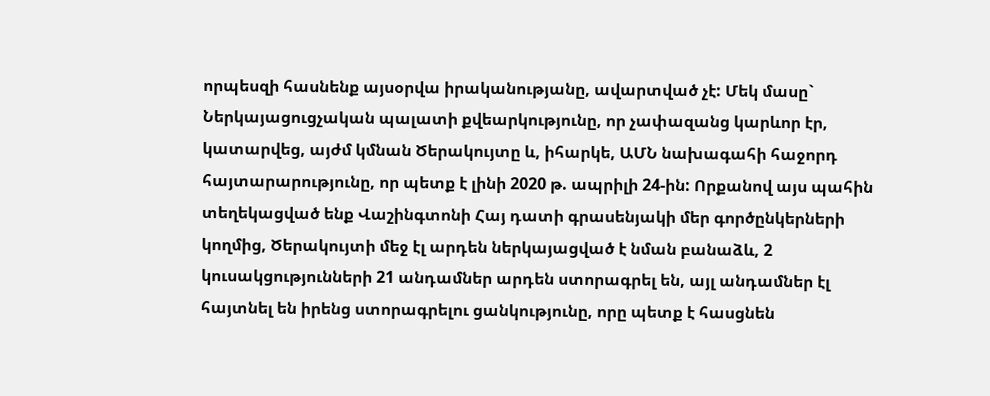որպեսզի հասնենք այսօրվա իրականությանը, ավարտված չէ: Մեկ մասը` Ներկայացուցչական պալատի քվեարկությունը, որ չափազանց կարևոր էր, կատարվեց, այժմ կմնան Ծերակույտը և, իհարկե, ԱՄՆ նախագահի հաջորդ հայտարարությունը, որ պետք է լինի 2020 թ. ապրիլի 24-ին: Որքանով այս պահին տեղեկացված ենք Վաշինգտոնի Հայ դատի գրասենյակի մեր գործընկերների կողմից, Ծերակույտի մեջ էլ արդեն ներկայացված է նման բանաձև, 2 կուսակցությունների 21 անդամներ արդեն ստորագրել են, այլ անդամներ էլ հայտնել են իրենց ստորագրելու ցանկությունը, որը պետք է հասցնեն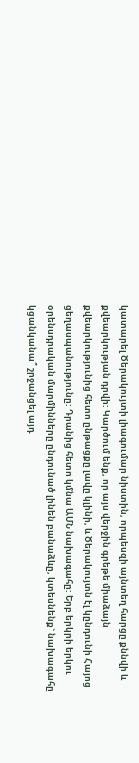կատարել Ծերակույտի լիագումար նիստին, որպեսզի այնտեղ հարցը քննվի և քվեարկության դրվի: Կարծում ենք, որ այս վերջին գրեթե միաձայն քվեարկությունից հետո ընթացքը լավը կլինի, և Ծերակույտն էլ կընդունի Հայոց ցեղասպանությունը: Դրանից հետո կմնա ԱՄՆ նախագահը: Երբ երկրի երկու օրենսդրական մարմինները ընդունած լինեն բանաձևը, կտեսնենք` նախագահը կցանկանա՞ շրջանցել այդ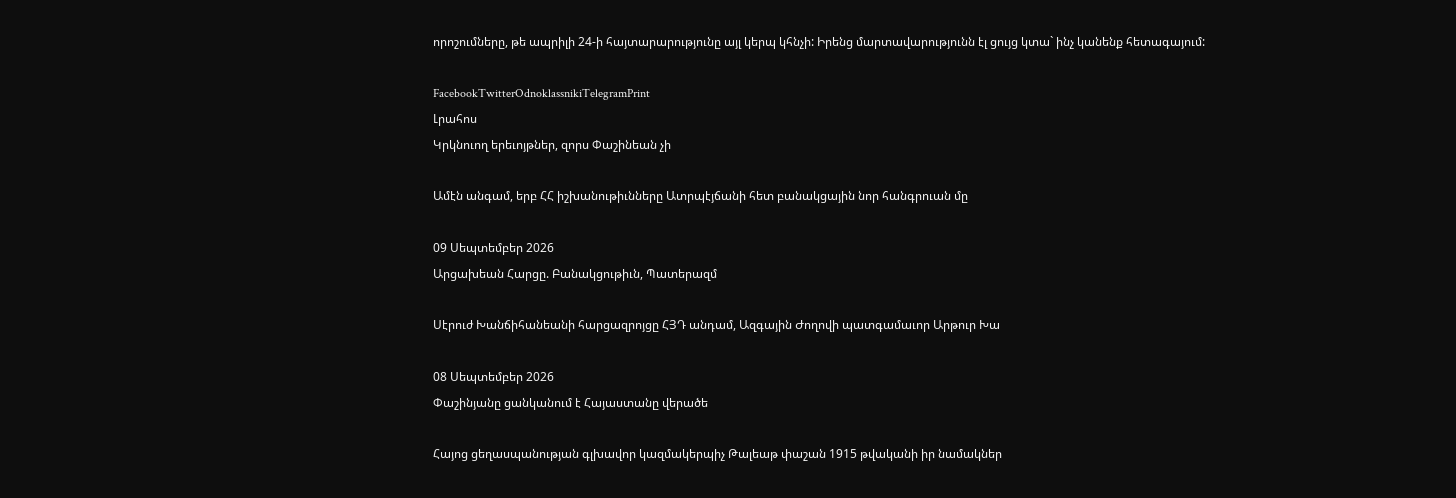որոշումները, թե ապրիլի 24-ի հայտարարությունը այլ կերպ կհնչի: Իրենց մարտավարությունն էլ ցույց կտա` ինչ կանենք հետագայում:

FacebookTwitterOdnoklassnikiTelegramPrint
Լրահոս
Կրկնուող երեւոյթներ, զորս Փաշինեան չի

Ամէն անգամ, երբ ՀՀ իշխանութիւնները Ատրպէյճանի հետ բանակցային նոր հանգրուան մը

09 Սեպտեմբեր 2026
Արցախեան Հարցը. Բանակցութիւն, Պատերազմ

Սէրուժ Խանճիհանեանի հարցազրոյցը ՀՅԴ անդամ, Ազգային Ժողովի պատգամաւոր Արթուր Խա

08 Սեպտեմբեր 2026
Փաշինյանը ցանկանում է Հայաստանը վերածե

Հայոց ցեղասպանության գլխավոր կազմակերպիչ Թալեաթ փաշան 1915 թվականի իր նամակներ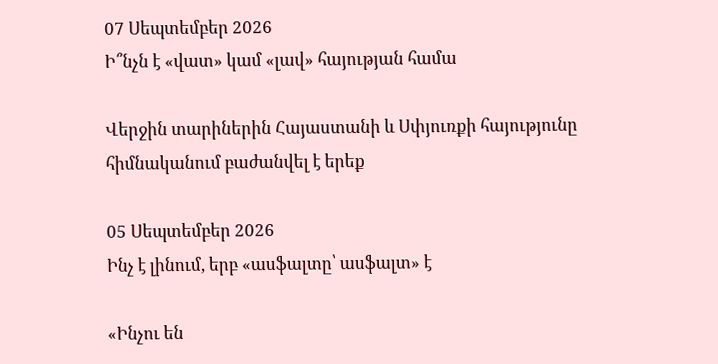07 Սեպտեմբեր 2026
Ի՞նչն է «վատ» կամ «լավ» հայության համա

Վերջին տարիներին Հայաստանի և Սփյուռքի հայությունը հիմնականում բաժանվել է երեք

05 Սեպտեմբեր 2026
Ինչ է լինում, երբ «ասֆալտը՝ ասֆալտ» է

«Ինչու են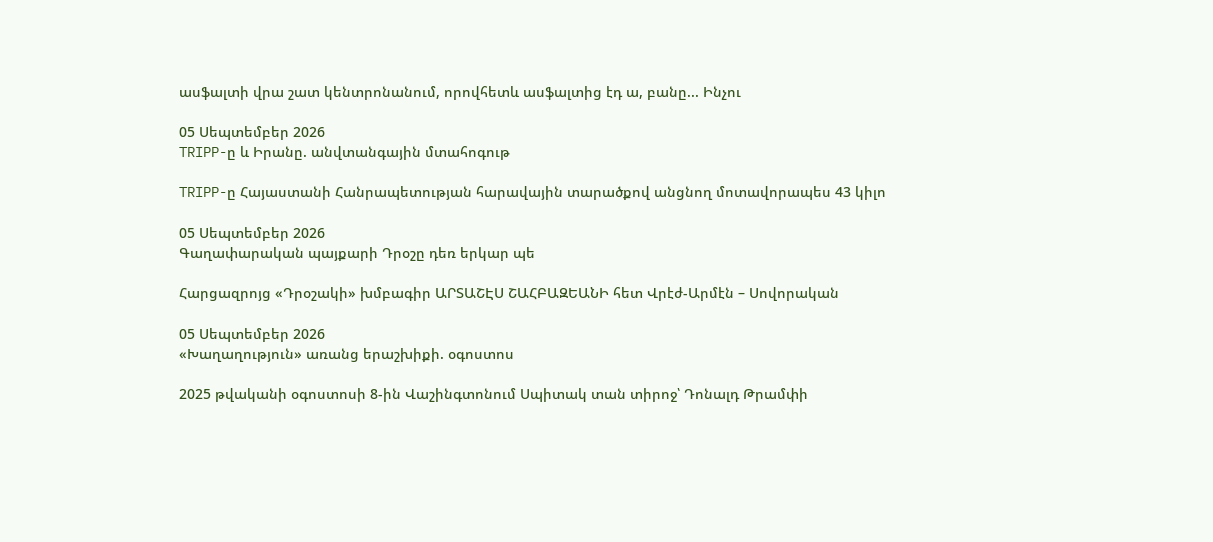ասֆալտի վրա շատ կենտրոնանում, որովհետև ասֆալտից էդ ա, բանը... Ինչու

05 Սեպտեմբեր 2026
TRIPP-ը և Իրանը. անվտանգային մտահոգութ

TRIPP-ը Հայաստանի Հանրապետության հարավային տարածքով անցնող մոտավորապես 43 կիլո

05 Սեպտեմբեր 2026
Գաղափարական պայքարի Դրօշը դեռ երկար պե

Հարցազրոյց «Դրօշակի» խմբագիր ԱՐՏԱՇԷՍ ՇԱՀԲԱԶԵԱՆԻ հետ Վրէժ-Արմէն – Սովորական

05 Սեպտեմբեր 2026
«Խաղաղություն» առանց երաշխիքի. օգոստոս

2025 թվականի օգոստոսի 8-ին Վաշինգտոնում Սպիտակ տան տիրոջ՝ Դոնալդ Թրամփի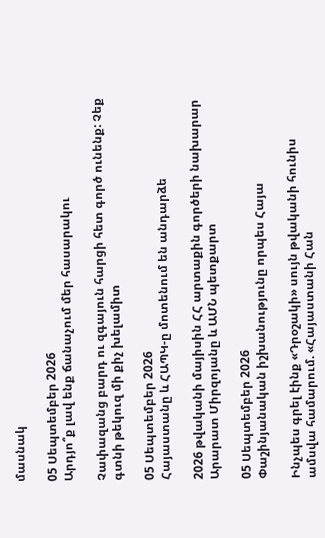մասնակ

05 Սեպտեմբեր 2026
Արդյո՞ք լավ ենք ճանաչում մեր հասարակու

Չափազանց բարդ ու զգայուն հարցի հետ գործ ունենք: Չեք գտնի թեկուզ մի քիչ խելամիտ

05 Սեպտեմբեր 2026
Հայաստանը և ՀԱՊԿ-ը մոտենում են անդարձե

2026 թվականի մայիսին ՀՀ արտաքին գործերի նախարար Արարատ Միրզոյանը և ԱՄՆ պետքարտ

05 Սեպտեմբեր 2026
Փաշինյանական իշխանությունը որպես Հայա

Ինչպես գրել էինք «Դրօշակի» սույն թվականի հունիս ամսվա համարում. «Հայաստանի Հան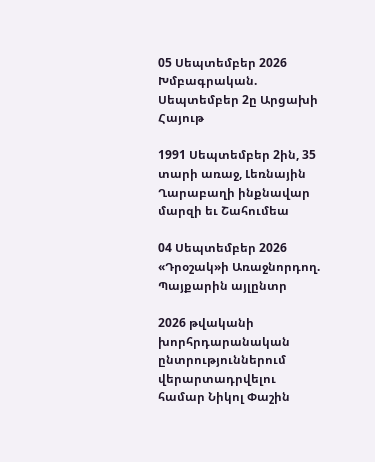05 Սեպտեմբեր 2026
Խմբագրական. Սեպտեմբեր 2ը Արցախի Հայութ

1991 Սեպտեմբեր 2ին, 35 տարի առաջ, Լեռնային Ղարաբաղի ինքնավար մարզի եւ Շահումեա

04 Սեպտեմբեր 2026
«Դրօշակ»ի Առաջնորդող. Պայքարին այլընտր

2026 թվականի խորհրդարանական ընտրություններում վերարտադրվելու համար Նիկոլ Փաշին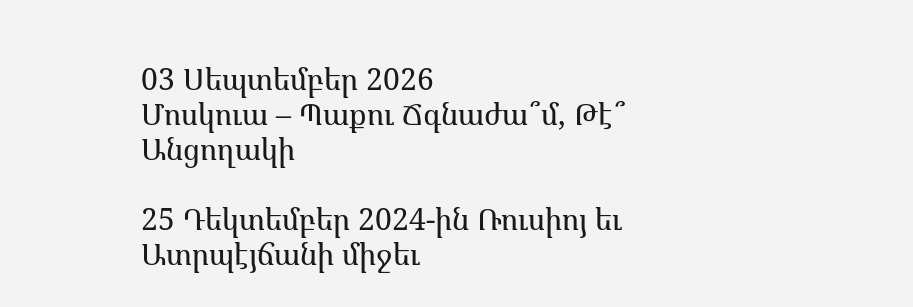03 Սեպտեմբեր 2026
Մոսկուա – Պաքու Ճգնաժա՞մ, Թէ՞ Անցողակի

25 Դեկտեմբեր 2024-ին Ռուսիոյ եւ Ատրպէյճանի միջեւ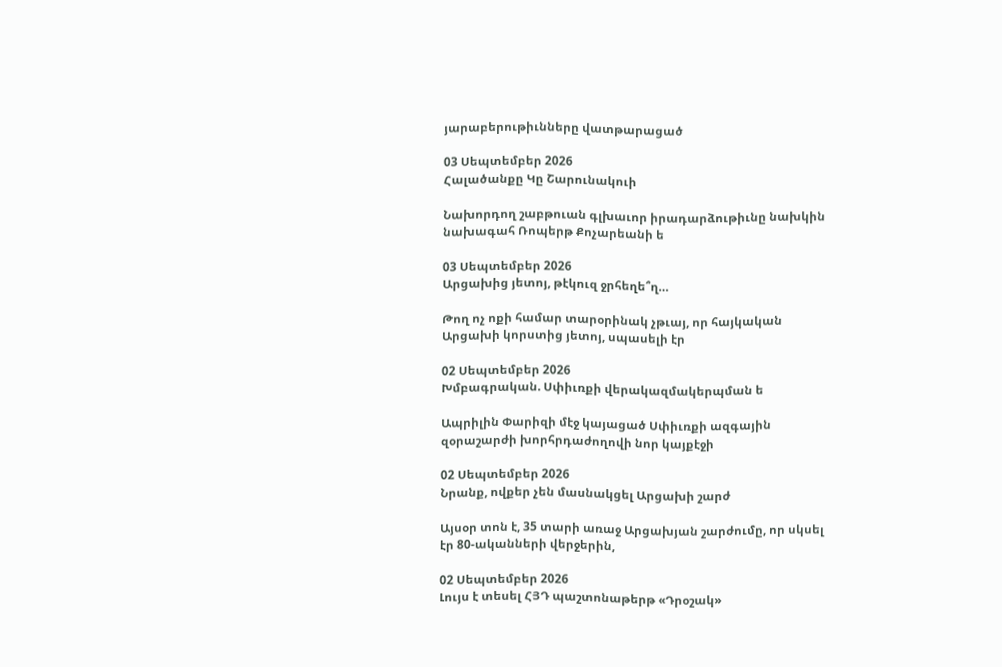յարաբերութիւնները վատթարացած

03 Սեպտեմբեր 2026
Հալածանքը Կը Շարունակուի

Նախորդող շաբթուան գլխաւոր իրադարձութիւնը նախկին նախագահ Ռոպերթ Քոչարեանի ե

03 Սեպտեմբեր 2026
Արցախից յետոյ, թէկուզ ջրհեղե՞ղ…

Թող ոչ ոքի համար տարօրինակ չթւայ, որ հայկական Արցախի կորստից յետոյ, սպասելի էր

02 Սեպտեմբեր 2026
Խմբագրական. Սփիւռքի վերակազմակերպման ե

Ապրիլին Փարիզի մէջ կայացած Սփիւռքի ազգային զօրաշարժի խորհրդաժողովի նոր կայքէջի

02 Սեպտեմբեր 2026
Նրանք, ովքեր չեն մասնակցել Արցախի շարժ

Այսօր տոն է, 35 տարի առաջ Արցախյան շարժումը, որ սկսել էր 80-ականների վերջերին,

02 Սեպտեմբեր 2026
Լույս է տեսել ՀՅԴ պաշտոնաթերթ «Դրօշակ»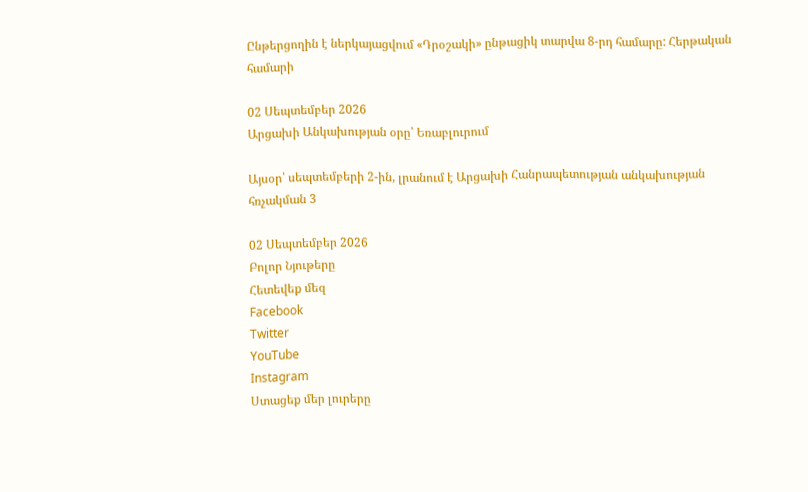Ընթերցողին է ներկայացվում «Դրօշակի» ընթացիկ տարվա 8-րդ համարը: Հերթական համարի

02 Սեպտեմբեր 2026
Արցախի Անկախության օրը՝ Եռաբլուրում

Այսօր՝ սեպտեմբերի 2-ին, լրանում է Արցախի Հանրապետության անկախության հռչակման 3

02 Սեպտեմբեր 2026
Բոլոր Նյութերը
Հետեվեք մեզ
Facebook
Twitter
YouTube
Instagram
Ստացեք մեր լուրերը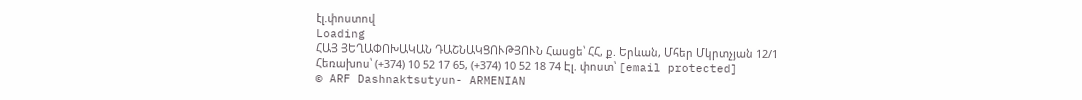էլ.փոստով
Loading
ՀԱՅ ՅԵՂԱՓՈԽԱԿԱՆ ԴԱՇՆԱԿՑՈՒԹՅՈՒՆ Հասցե՝ ՀՀ, ք. Երևան, Մհեր Մկրտչյան 12/1 Հեռախոս՝ (+374) 10 52 17 65, (+374) 10 52 18 74 Էլ. փոստ՝ [email protected]
© ARF Dashnaktsutyun- ARMENIAN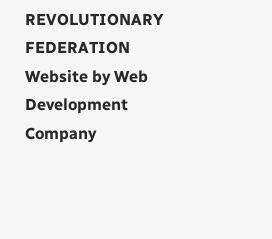REVOLUTIONARY FEDERATION Website by Web Development Company